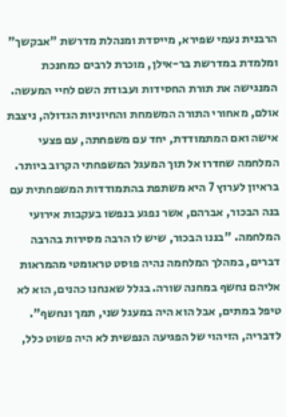הרבנית נעמי שפירא, מייסדת ומנהלת מדרשת "אבקשך" ומלמדת במדרשת בר-אילן, מוכרת לרבים כמחנכת המנגישה את תורת החסידות ועבודת השם לחיי המעשה.
אולם, מאחורי התורה המשמחת והחיוניות הגדולה, ניצבת אישה ואם המתמודדת, יחד עם משפחתה, עם פצעי המלחמה שחדרו אל תוך המעגל המשפחתי הקרוב ביותר.
בראיון לערוץ 7 היא משתפת בהתמודדות המשפחתית עם בנה הבכור, אברהם, אשר נפגע בנפשו בעקבות אירועי המלחמה. "בננו הבכור, שיש לו הרבה מסירות בהרבה דברים, במהלך המלחמה נהיה פוסט טראומטי מהמראות אליהם נחשף במחנה שורה. בגלל שאנחנו כהנים, הוא לא טיפל במתים, אבל הוא היה במעגל שני, תמך ונחשף".
לדבריה, הזיהוי של הפגיעה הנפשית לא היה פשוט כלל,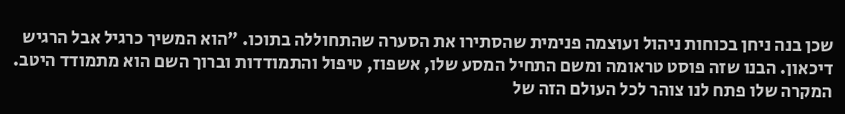שכן בנה ניחן בכוחות ניהול ועוצמה פנימית שהסתירו את הסערה שהתחוללה בתוכו. "הוא המשיך כרגיל אבל הרגיש דיכאון. הבנו שזה פוסט טראומה ומשם התחיל המסע שלו, אשפוז, טיפול והתמודדות וברוך השם הוא מתמודד היטב. המקרה שלו פתח לנו צוהר לכל העולם הזה של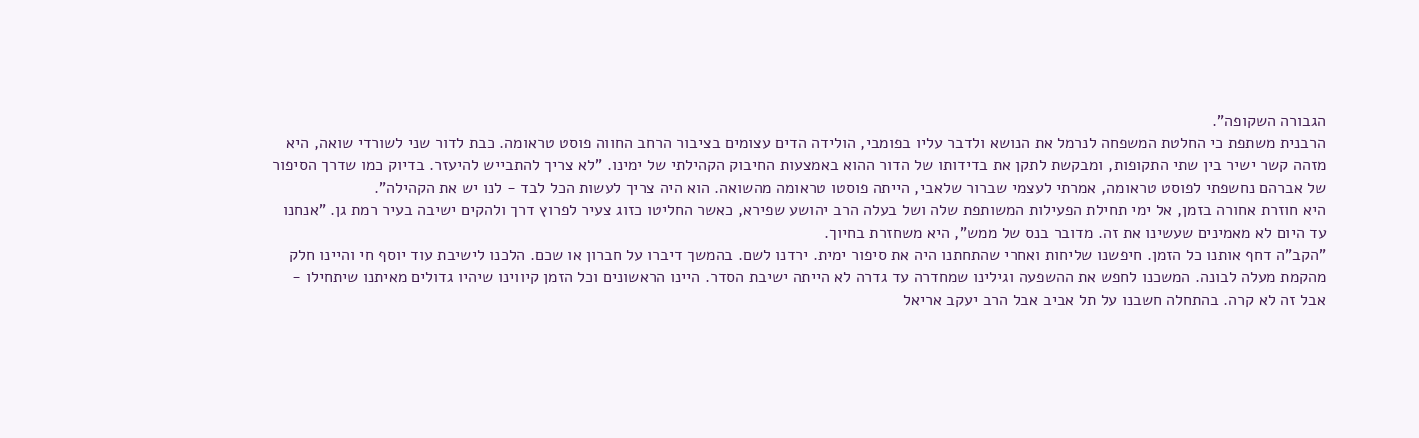הגבורה השקופה".
הרבנית משתפת כי החלטת המשפחה לנרמל את הנושא ולדבר עליו בפומבי, הולידה הדים עצומים בציבור הרחב החווה פוסט טראומה. כבת לדור שני לשורדי שואה, היא מזהה קשר ישיר בין שתי התקופות, ומבקשת לתקן את בדידותו של הדור ההוא באמצעות החיבוק הקהילתי של ימינו. "לא צריך להתבייש להיעזר. בדיוק כמו שדרך הסיפור של אברהם נחשפתי לפוסט טראומה, אמרתי לעצמי שברור שלאבי, הייתה פוסטו טראומה מהשואה. הוא היה צריך לעשות הכל לבד - לנו יש את הקהילה".
היא חוזרת אחורה בזמן, אל ימי תחילת הפעילות המשותפת שלה ושל בעלה הרב יהושע שפירא, כאשר החליטו כזוג צעיר לפרוץ דרך ולהקים ישיבה בעיר רמת גן. "אנחנו עד היום לא מאמינים שעשינו את זה. מדובר בנס של ממש", היא משחזרת בחיוך.
"הקב"ה דחף אותנו כל הזמן. חיפשנו שליחות ואחרי שהתחתנו היה את סיפור ימית. ירדנו לשם. בהמשך דיברו על חברון או שכם. הלכנו לישיבת עוד יוסף חי והיינו חלק מהקמת מעלה לבונה. המשכנו לחפש את ההשפעה וגילינו שמחדרה עד גדרה לא הייתה ישיבת הסדר. היינו הראשונים וכל הזמן קיווינו שיהיו גדולים מאיתנו שיתחילו - אבל זה לא קרה. בהתחלה חשבנו על תל אביב אבל הרב יעקב אריאל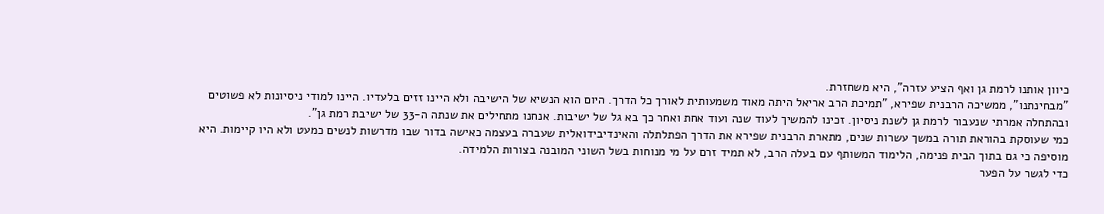כיוון אותנו לרמת גן ואף הציע עזרה", היא משחזרת.
"מבחינתנו", ממשיכה הרבנית שפירא, "תמיכת הרב אריאל היתה מאוד משמעותית לאורך כל הדרך. היום הוא הנשיא של הישיבה ולא היינו זזים בלעדיו. היינו למודי ניסיונות לא פשוטים ובהתחלה אמרתי שנעבור לרמת גן לשנת ניסיון. זכינו להמשיך לעוד שנה ועוד אחת ואחר כך בא גל של ישיבות. אנחנו מתחילים את שנתה ה-33 של ישיבת רמת גן".
כמי שעוסקת בהוראת תורה במשך עשרות שנים, מתארת הרבנית שפירא את הדרך הפתלתלה והאינדיבידואלית שעברה בעצמה כאישה בדור שבו מדרשות לנשים כמעט ולא היו קיימות. היא מוסיפה כי גם בתוך הבית פנימה, הלימוד המשותף עם בעלה הרב, לא תמיד זרם על מי מנוחות בשל השוני המובנה בצורות הלמידה.
כדי לגשר על הפער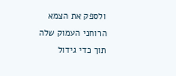ולספק את הצמא הרוחני העמוק שלה תוך כדי גידול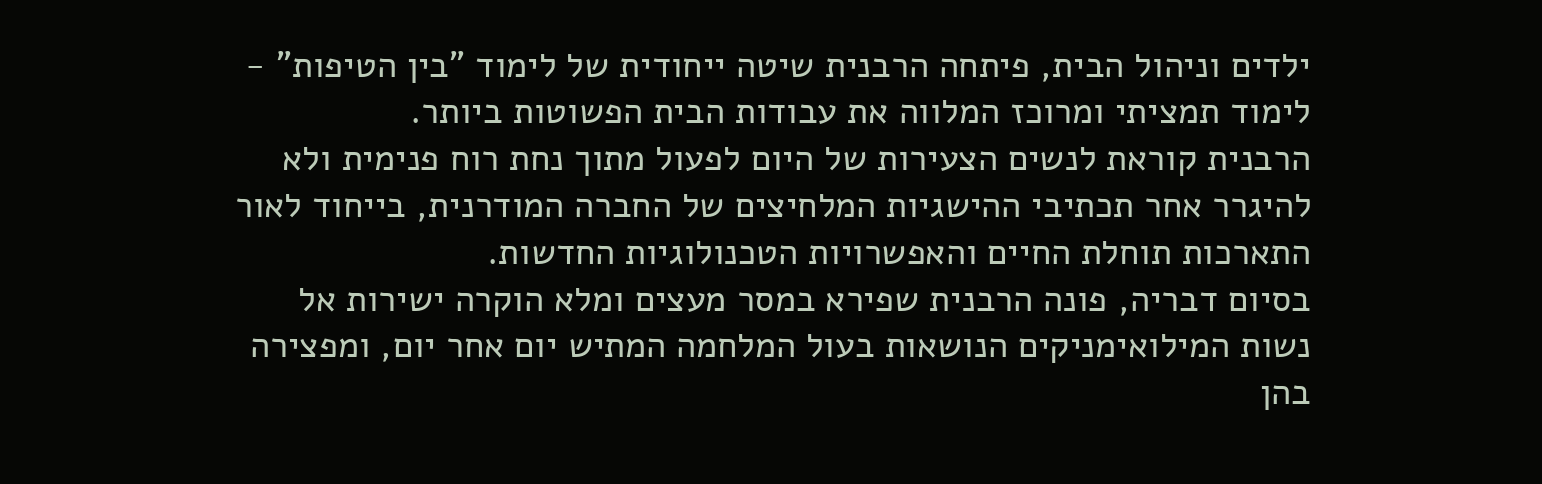ילדים וניהול הבית, פיתחה הרבנית שיטה ייחודית של לימוד "בין הטיפות" - לימוד תמציתי ומרוכז המלווה את עבודות הבית הפשוטות ביותר.
הרבנית קוראת לנשים הצעירות של היום לפעול מתוך נחת רוח פנימית ולא להיגרר אחר תכתיבי ההישגיות המלחיצים של החברה המודרנית, בייחוד לאור התארכות תוחלת החיים והאפשרויות הטכנולוגיות החדשות.
בסיום דבריה, פונה הרבנית שפירא במסר מעצים ומלא הוקרה ישירות אל נשות המילואימניקים הנושאות בעול המלחמה המתיש יום אחר יום, ומפצירה בהן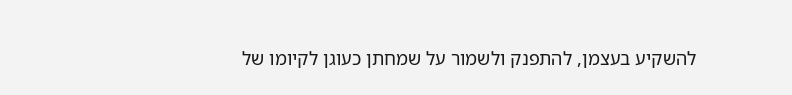להשקיע בעצמן, להתפנק ולשמור על שמחתן כעוגן לקיומו של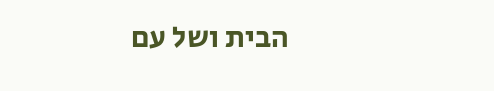הבית ושל עם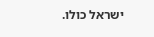ישראל כולו.